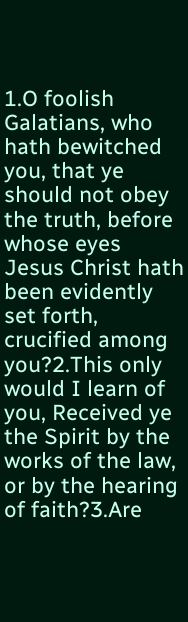1.O foolish Galatians, who hath bewitched you, that ye should not obey the truth, before whose eyes Jesus Christ hath been evidently set forth, crucified among you?2.This only would I learn of you, Received ye the Spirit by the works of the law, or by the hearing of faith?3.Are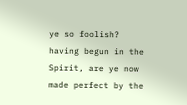ye so foolish? having begun in the Spirit, are ye now made perfect by the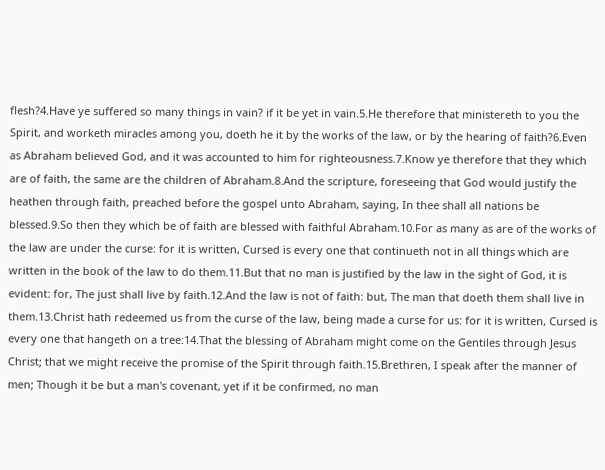flesh?4.Have ye suffered so many things in vain? if it be yet in vain.5.He therefore that ministereth to you the Spirit, and worketh miracles among you, doeth he it by the works of the law, or by the hearing of faith?6.Even as Abraham believed God, and it was accounted to him for righteousness.7.Know ye therefore that they which are of faith, the same are the children of Abraham.8.And the scripture, foreseeing that God would justify the heathen through faith, preached before the gospel unto Abraham, saying, In thee shall all nations be blessed.9.So then they which be of faith are blessed with faithful Abraham.10.For as many as are of the works of the law are under the curse: for it is written, Cursed is every one that continueth not in all things which are written in the book of the law to do them.11.But that no man is justified by the law in the sight of God, it is evident: for, The just shall live by faith.12.And the law is not of faith: but, The man that doeth them shall live in them.13.Christ hath redeemed us from the curse of the law, being made a curse for us: for it is written, Cursed is every one that hangeth on a tree:14.That the blessing of Abraham might come on the Gentiles through Jesus Christ; that we might receive the promise of the Spirit through faith.15.Brethren, I speak after the manner of men; Though it be but a man's covenant, yet if it be confirmed, no man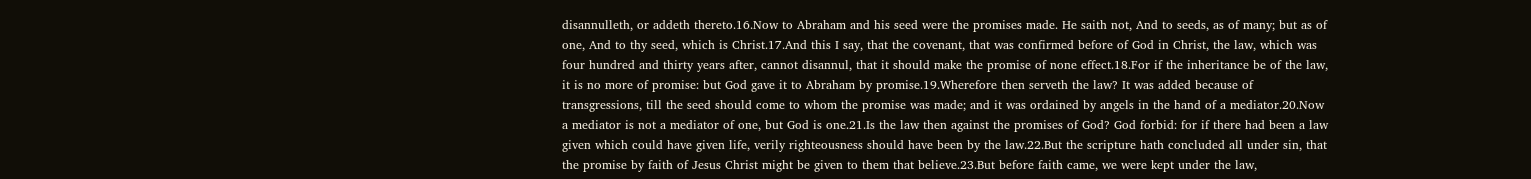disannulleth, or addeth thereto.16.Now to Abraham and his seed were the promises made. He saith not, And to seeds, as of many; but as of one, And to thy seed, which is Christ.17.And this I say, that the covenant, that was confirmed before of God in Christ, the law, which was four hundred and thirty years after, cannot disannul, that it should make the promise of none effect.18.For if the inheritance be of the law, it is no more of promise: but God gave it to Abraham by promise.19.Wherefore then serveth the law? It was added because of transgressions, till the seed should come to whom the promise was made; and it was ordained by angels in the hand of a mediator.20.Now a mediator is not a mediator of one, but God is one.21.Is the law then against the promises of God? God forbid: for if there had been a law given which could have given life, verily righteousness should have been by the law.22.But the scripture hath concluded all under sin, that the promise by faith of Jesus Christ might be given to them that believe.23.But before faith came, we were kept under the law,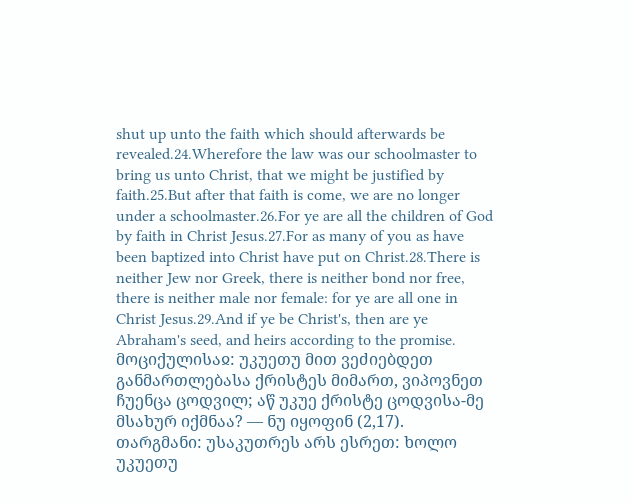shut up unto the faith which should afterwards be revealed.24.Wherefore the law was our schoolmaster to bring us unto Christ, that we might be justified by faith.25.But after that faith is come, we are no longer under a schoolmaster.26.For ye are all the children of God by faith in Christ Jesus.27.For as many of you as have been baptized into Christ have put on Christ.28.There is neither Jew nor Greek, there is neither bond nor free, there is neither male nor female: for ye are all one in Christ Jesus.29.And if ye be Christ's, then are ye Abraham's seed, and heirs according to the promise.
მოციქულისაჲ: უკუეთუ მით ვეძიებდეთ განმართლებასა ქრისტეს მიმართ, ვიპოვნეთ ჩუენცა ცოდვილ; აწ უკუე ქრისტე ცოდვისა-მე მსახურ იქმნაა? — ნუ იყოფინ (2,17).
თარგმანი: უსაკუთრეს არს ესრეთ: ხოლო უკუეთუ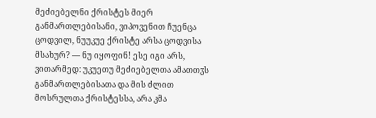მეძიებელნი ქრისტეს მიერ განმართლებისანი, ვიპოვენით ჩუენცა ცოდვილ, ნუუკუე ქრისტე არსა ცოდვისა მსახურ? — ნუ იყოფინ! ესე იგი არს, ვითარმედ: უკუეთუ მეძიებელთა ამათთჳს განმართლებისათა და მის ძლით მოსრულთა ქრისტესსა, არა კმა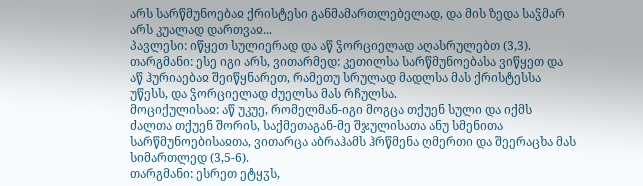არს სარწმუნოებაჲ ქრისტესი განმამართლებელად, და მის ზედა საჴმარ არს კუალად დართვაჲ...
პავლესი: იწყეთ სულიერად და აწ ჴორციელად აღასრულებთ (3,3).
თარგმანი: ესე იგი არს, ვითარმედ: კეთილსა სარწმუნოებასა ვიწყეთ და აწ ჰურიაებაჲ შეიწყნარეთ, რამეთუ სრულად მადლსა მას ქრისტესსა უწესს, და ჴორციელად ძუელსა მას რჩულსა.
მოციქულისაჲ: აწ უკუე, რომელმან-იგი მოგცა თქუენ სული და იქმს ძალთა თქუენ შორის, საქმეთაგან-მე შჯულისათა ანუ სმენითა სარწმუნოებისაჲთა, ვითარცა აბრაჰამს ჰრწმენა ღმერთი და შეერაცხა მას სიმართლედ (3,5-6).
თარგმანი: ესრეთ ეტყჳს,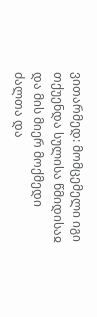ვითარმედ: მომცემელი იგი თქუენდა სულისა წმიდისაჲ და მის მიერ მოქმედი ძალთა და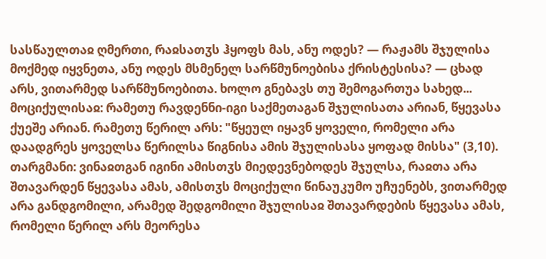სასწაულთაჲ ღმერთი, რაჲსათჳს ჰყოფს მას, ანუ ოდეს? — რაჟამს შჯულისა მოქმედ იყვნეთა, ანუ ოდეს მსმენელ სარწმუნოებისა ქრისტესისა? — ცხად არს, ვითარმედ სარწმუნოებითა. ხოლო გნებავს თუ შემოგართუა სახედ...
მოციქულისაჲ: რამეთუ რავდენნი-იგი საქმეთაგან შჯულისათა არიან, წყევასა ქუეშე არიან. რამეთუ წერილ არს: "წყეულ იყავნ ყოველი, რომელი არა დაადგრეს ყოველსა წერილსა წიგნისა ამის შჯულისასა ყოფად მისსა" (3,10).
თარგმანი: ვინაჲთგან იგინი ამისთჳს მიედევნებოდეს შჯულსა, რაჲთა არა შთავარდენ წყევასა ამას, ამისთჳს მოციქული წინაუკუმო უჩუენებს, ვითარმედ არა განდგომილი, არამედ შედგომილი შჯულისაჲ შთავარდების წყევასა ამას, რომელი წერილ არს მეორესა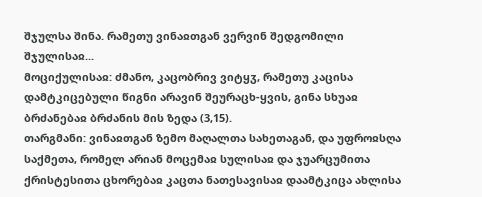შჯულსა შინა. რამეთუ ვინაჲთგან ვერვინ შედგომილი შჯულისაჲ...
მოციქულისაჲ: ძმანო, კაცობრივ ვიტყჳ, რამეთუ კაცისა დამტკიცებული წიგნი არავინ შეურაცხ-ყვის, გინა სხუაჲ ბრძანებაჲ ბრძანის მის ზედა (3,15).
თარგმანი: ვინაჲთგან ზემო მაღალთა სახეთაგან, და უფროჲსღა საქმეთა, რომელ არიან მოცემაჲ სულისაჲ და ჯუარცუმითა ქრისტესითა ცხორებაჲ კაცთა ნათესავისაჲ დაამტკიცა ახლისა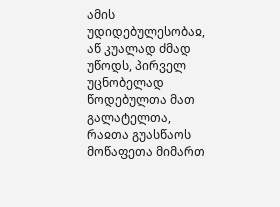ამის უდიდებულესობაჲ, აწ კუალად ძმად უწოდს, პირველ უცნობელად წოდებულთა მათ გალატელთა, რაჲთა გუასწაოს მოწაფეთა მიმართ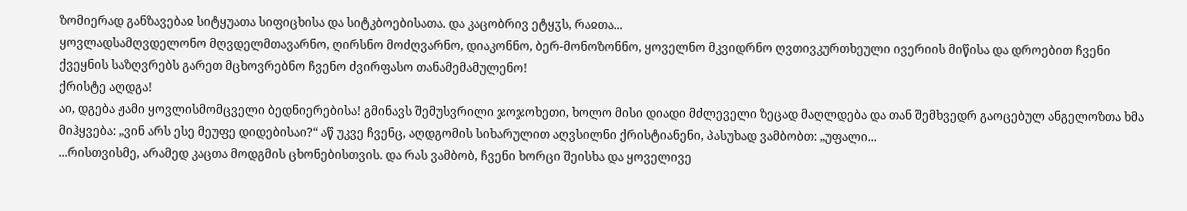ზომიერად განზავებაჲ სიტყუათა სიფიცხისა და სიტკბოებისათა. და კაცობრივ ეტყჳს, რაჲთა...
ყოვლადსამღვდელონო მღვდელმთავარნო, ღირსნო მოძღვარნო, დიაკონნო, ბერ-მონოზონნო, ყოველნო მკვიდრნო ღვთივკურთხეული ივერიის მიწისა და დროებით ჩვენი ქვეყნის საზღვრებს გარეთ მცხოვრებნო ჩვენო ძვირფასო თანამემამულენო!
ქრისტე აღდგა!
აი, დგება ჟამი ყოვლისმომცველი ბედნიერებისა! გმინავს შემუსვრილი ჯოჯოხეთი, ხოლო მისი დიადი მძლეველი ზეცად მაღლდება და თან შემხვედრ გაოცებულ ანგელოზთა ხმა მიჰყვება: „ვინ არს ესე მეუფე დიდებისაი?“ აწ უკვე ჩვენც, აღდგომის სიხარულით აღვსილნი ქრისტიანენი, პასუხად ვამბობთ: „უფალი...
...რისთვისმე, არამედ კაცთა მოდგმის ცხონებისთვის. და რას ვამბობ, ჩვენი ხორცი შეისხა და ყოველივე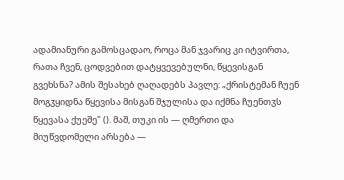ადამიანური გამოსცადაო, როცა მან ჯვარიც კი იტვირთა, რათა ჩვენ, ცოდვებით დატყვევებულნი, წყევისგან გვეხსნა? ამის შესახებ ღაღადებს პავლე: „ქრისტემან ჩუენ მოგჳყიდნა წყევისა მისგან შჯულისა და იქმნა ჩუენთჳს წყევასა ქუეშე" (). მაშ, თუკი ის — ღმერთი და მიუწვდომელი არსება —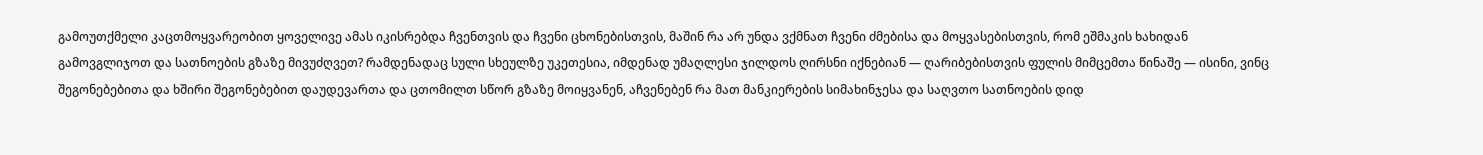გამოუთქმელი კაცთმოყვარეობით ყოველივე ამას იკისრებდა ჩვენთვის და ჩვენი ცხონებისთვის, მაშინ რა არ უნდა ვქმნათ ჩვენი ძმებისა და მოყვასებისთვის, რომ ეშმაკის ხახიდან გამოვგლიჯოთ და სათნოების გზაზე მივუძღვეთ? რამდენადაც სული სხეულზე უკეთესია, იმდენად უმაღლესი ჯილდოს ღირსნი იქნებიან — ღარიბებისთვის ფულის მიმცემთა წინაშე — ისინი, ვინც შეგონებებითა და ხშირი შეგონებებით დაუდევართა და ცთომილთ სწორ გზაზე მოიყვანენ, აჩვენებენ რა მათ მანკიერების სიმახინჯესა და საღვთო სათნოების დიდ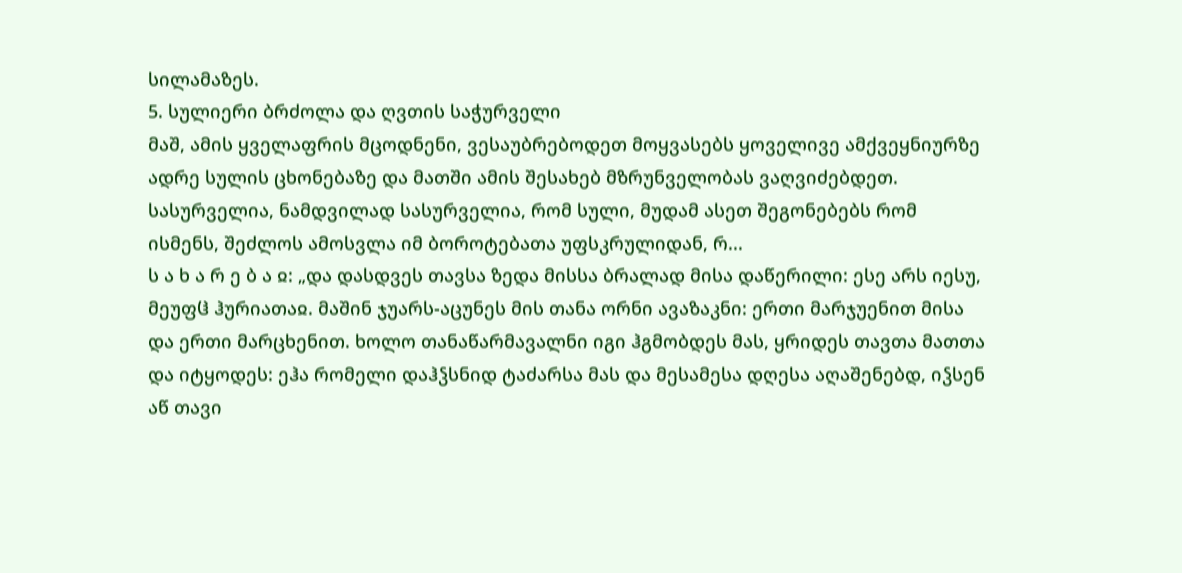სილამაზეს.
5. სულიერი ბრძოლა და ღვთის საჭურველი
მაშ, ამის ყველაფრის მცოდნენი, ვესაუბრებოდეთ მოყვასებს ყოველივე ამქვეყნიურზე ადრე სულის ცხონებაზე და მათში ამის შესახებ მზრუნველობას ვაღვიძებდეთ. სასურველია, ნამდვილად სასურველია, რომ სული, მუდამ ასეთ შეგონებებს რომ ისმენს, შეძლოს ამოსვლა იმ ბოროტებათა უფსკრულიდან, რ...
ს ა ხ ა რ ე ბ ა ჲ: „და დასდვეს თავსა ზედა მისსა ბრალად მისა დაწერილი: ესე არს იესუ, მეუფჱ ჰურიათაჲ. მაშინ ჯუარს-აცუნეს მის თანა ორნი ავაზაკნი: ერთი მარჯუენით მისა და ერთი მარცხენით. ხოლო თანაწარმავალნი იგი ჰგმობდეს მას, ყრიდეს თავთა მათთა და იტყოდეს: ეჰა რომელი დაჰჴსნიდ ტაძარსა მას და მესამესა დღესა აღაშენებდ, იჴსენ აწ თავი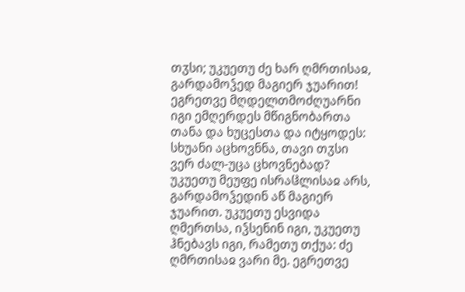თჳსი; უკუეთუ ძე ხარ ღმრთისაჲ, გარდამოჴედ მაგიერ ჯუარით! ეგრეთვე მღდელთმოძღუარნი იგი ემღერდეს მწიგნობართა თანა და ხუცესთა და იტყოდეს: სხუანი აცხოვნნა, თავი თჳსი ვერ ძალ-უცა ცხოვნებად? უკუეთუ მეუფე ისრაჱლისაჲ არს, გარდამოჴედინ აწ მაგიერ ჯუარით. უკუეთუ ესვიდა ღმერთსა, იჴსენინ იგი, უკუეთუ ჰნებავს იგი, რამეთუ თქუა: ძე ღმრთისაჲ ვარი მე. ეგრეთვე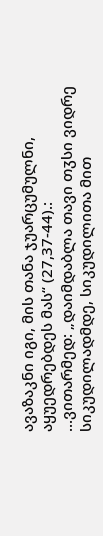ავაზაკნი იგი, მის თანა ჯუარცუმულნი, აყუედრებდეს მას“ (27,37-44).:
...ვითარმედ: „დაიმდაბლა თავი თჳსი ვიდრე სიკუდილადმდე, სიკუდილითა მით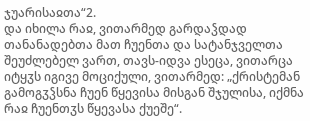ჯუარისაჲთა“2.
და იხილა რაჲ, ვითარმედ გარდაჴდად თანანადებთა მათ ჩუენთა და სატანჯველთა შეუძლებელ ვართ, თავს-იდვა ესეცა, ვითარცა იტყჳს იგივე მოციქული, ვითარმედ: „ქრისტემან გამოგჳჴსნა ჩუენ წყევისა მისგან შჯულისა, იქმნა რაჲ ჩუენთჳს წყევასა ქუეშე“.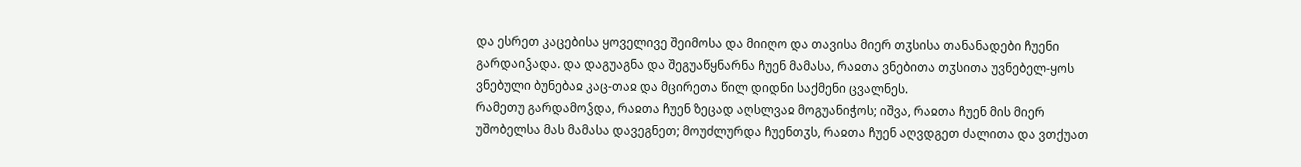და ესრეთ კაცებისა ყოველივე შეიმოსა და მიიღო და თავისა მიერ თჳსისა თანანადები ჩუენი გარდაიჴადა. და დაგუაგნა და შეგუაწყნარნა ჩუენ მამასა, რაჲთა ვნებითა თჳსითა უვნებელ-ყოს ვნებული ბუნებაჲ კაც-თაჲ და მცირეთა წილ დიდნი საქმენი ცვალნეს.
რამეთუ გარდამოჴდა, რაჲთა ჩუენ ზეცად აღსლვაჲ მოგუანიჭოს; იშვა, რაჲთა ჩუენ მის მიერ უშობელსა მას მამასა დავეგნეთ; მოუძლურდა ჩუენთჳს, რაჲთა ჩუენ აღვდგეთ ძალითა და ვთქუათ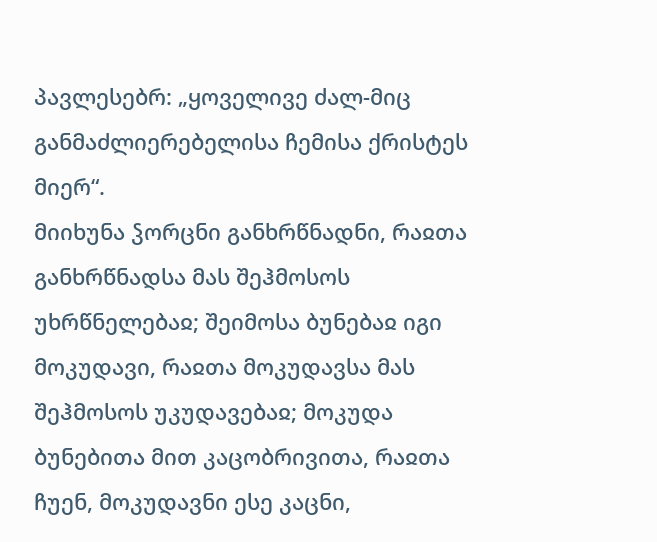პავლესებრ: „ყოველივე ძალ-მიც განმაძლიერებელისა ჩემისა ქრისტეს მიერ“.
მიიხუნა ჴორცნი განხრწნადნი, რაჲთა განხრწნადსა მას შეჰმოსოს უხრწნელებაჲ; შეიმოსა ბუნებაჲ იგი მოკუდავი, რაჲთა მოკუდავსა მას შეჰმოსოს უკუდავებაჲ; მოკუდა ბუნებითა მით კაცობრივითა, რაჲთა ჩუენ, მოკუდავნი ესე კაცნი,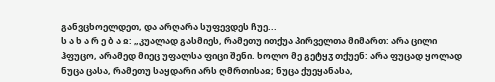განვცხოელდეთ, და არღარა სუფევდეს ჩუე...
ს ა ხ ა რ ე ბ ა ჲ: „კუალად გასმიეს, რამეთუ ითქუა პირველთა მიმართ: არა ცილი ჰფუცო, არამედ მიეც უფალსა ფიცი შენი. ხოლო მე გეტყჳ თქუენ: არა ფუცად ყოლად ნუცა ცასა, რამეთუ საყდარი არს ღმრთისაჲ; ნუცა ქუეყანასა,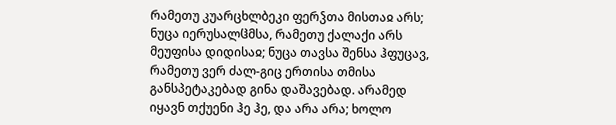რამეთუ კუარცხლბეკი ფერჴთა მისთაჲ არს; ნუცა იერუსალჱმსა, რამეთუ ქალაქი არს მეუფისა დიდისაჲ; ნუცა თავსა შენსა ჰფუცავ, რამეთუ ვერ ძალ-გიც ერთისა თმისა განსპეტაკებად გინა დაშავებად. არამედ იყავნ თქუენი ჰე ჰე, და არა არა; ხოლო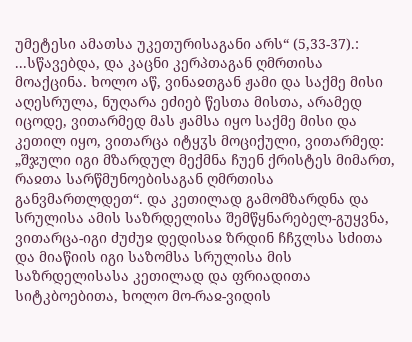უმეტესი ამათსა უკეთურისაგანი არს“ (5,33-37).:
...სწავებდა, და კაცნი კერპთაგან ღმრთისა მოაქცინა. ხოლო აწ, ვინაჲთგან ჟამი და საქმე მისი აღესრულა, ნუღარა ეძიებ წესთა მისთა, არამედ იცოდე, ვითარმედ მას ჟამსა იყო საქმე მისი და კეთილ იყო, ვითარცა იტყჳს მოციქული, ვითარმედ: „შჯული იგი მზარდულ მექმნა ჩუენ ქრისტეს მიმართ, რაჲთა სარწმუნოებისაგან ღმრთისა განვმართლდეთ“. და კეთილად გამომზარდნა და სრულისა ამის საზრდელისა შემწყნარებელ-გუყვნა, ვითარცა-იგი ძუძუჲ დედისაჲ ზრდინ ჩჩჳლსა სძითა და მიაწიის იგი საზომსა სრულისა მის საზრდელისასა კეთილად და ფრიადითა სიტკბოებითა, ხოლო მო-რაჲ-ვიდის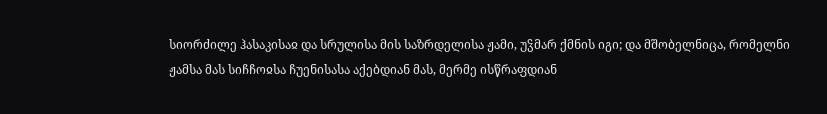სიორძილე ჰასაკისაჲ და სრულისა მის საზრდელისა ჟამი, უჴმარ ქმნის იგი; და მშობელნიცა, რომელნი ჟამსა მას სიჩჩოჲსა ჩუენისასა აქებდიან მას, მერმე ისწრაფდიან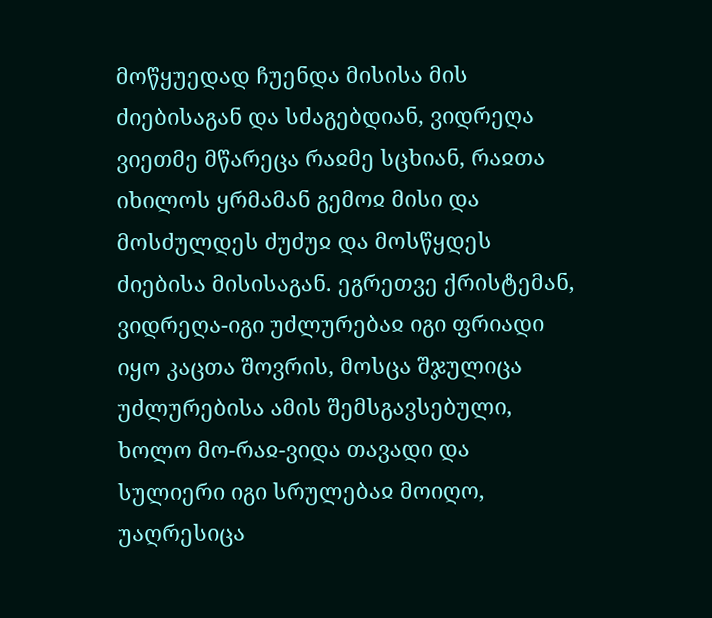მოწყუედად ჩუენდა მისისა მის ძიებისაგან და სძაგებდიან, ვიდრეღა ვიეთმე მწარეცა რაჲმე სცხიან, რაჲთა იხილოს ყრმამან გემოჲ მისი და მოსძულდეს ძუძუჲ და მოსწყდეს ძიებისა მისისაგან. ეგრეთვე ქრისტემან, ვიდრეღა-იგი უძლურებაჲ იგი ფრიადი იყო კაცთა შოვრის, მოსცა შჯულიცა უძლურებისა ამის შემსგავსებული, ხოლო მო-რაჲ-ვიდა თავადი და სულიერი იგი სრულებაჲ მოიღო, უაღრესიცა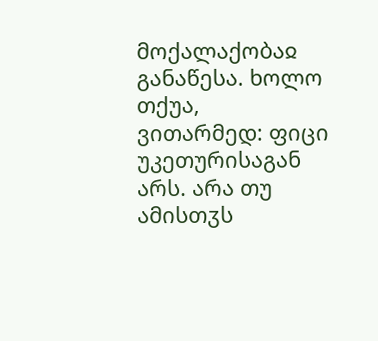მოქალაქობაჲ განაწესა. ხოლო თქუა, ვითარმედ: ფიცი უკეთურისაგან არს. არა თუ ამისთჳს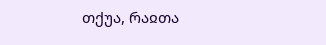თქუა, რაჲთა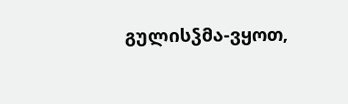გულისჴმა-ვყოთ,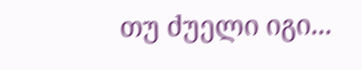თუ ძუელი იგი...